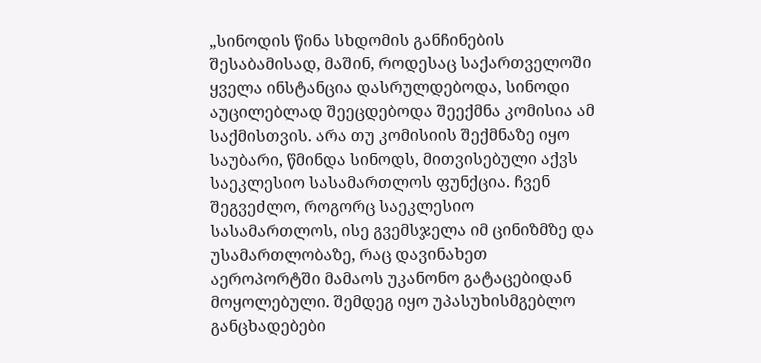„სინოდის წინა სხდომის განჩინების შესაბამისად, მაშინ, როდესაც საქართველოში ყველა ინსტანცია დასრულდებოდა, სინოდი აუცილებლად შეეცდებოდა შეექმნა კომისია ამ საქმისთვის. არა თუ კომისიის შექმნაზე იყო საუბარი, წმინდა სინოდს, მითვისებული აქვს საეკლესიო სასამართლოს ფუნქცია. ჩვენ შეგვეძლო, როგორც საეკლესიო სასამართლოს, ისე გვემსჯელა იმ ცინიზმზე და უსამართლობაზე, რაც დავინახეთ აეროპორტში მამაოს უკანონო გატაცებიდან მოყოლებული. შემდეგ იყო უპასუხისმგებლო განცხადებები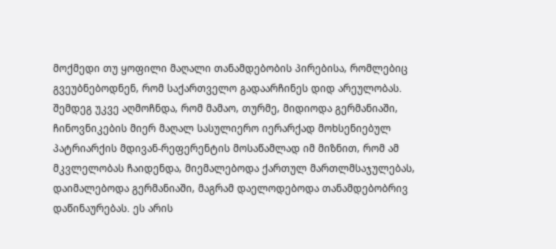მოქმედი თუ ყოფილი მაღალი თანამდებობის პირებისა, რომლებიც გვეუბნებოდნენ, რომ საქართველო გადაარჩინეს დიდ არეულობას. შემდეგ უკვე აღმოჩნდა, რომ მამაო, თურმე, მიდიოდა გერმანიაში, ჩინოვნიკების მიერ მაღალ სასულიერო იერარქად მოხსენიებულ პატრიარქის მდივან-რეფერენტის მოსაწამლად იმ მიზნით, რომ ამ მკვლელობას ჩაიდენდა, მიემალებოდა ქართულ მართლმსაჯულებას, დაიმალებოდა გერმანიაში, მაგრამ დაელოდებოდა თანამდებობრივ დაწინაურებას. ეს არის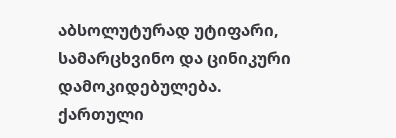აბსოლუტურად უტიფარი, სამარცხვინო და ცინიკური დამოკიდებულება.
ქართული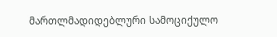მართლმადიდებლური სამოციქულო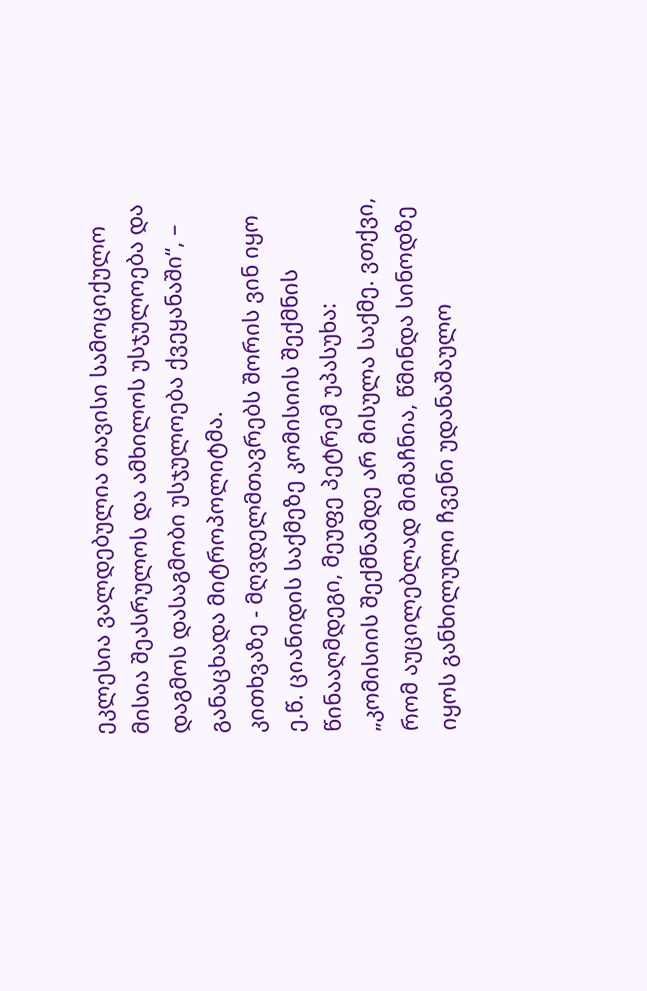ეკლესია ვალდებულია თავისი სამოციქულო მისია შეასრულოს და ამხილოს უსჯულოება და დაგმოს დასაგმობი უსჯულოება ქვეყანაში“, – განაცხადა მიტროპოლიტმა.
კითხვაზე - მღვდელმთავრებს შორის ვინ იყო ე.წ. ციანიდის საქმეზე კომისიის შექმნის წინააღმდეგი, მეუფე პეტრემ უპასუხა:
„კომისიის შექმნამდე არ მისულა საქმე. ვთქვი, რომ აუცილებლად მიმაჩნია, წმინდა სინოდზე იყოს განხილული ჩვენი უდანაშაულო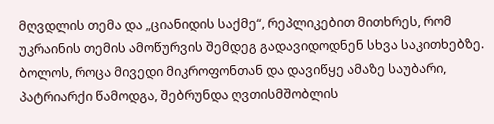მღვდლის თემა და „ციანიდის საქმე“, რეპლიკებით მითხრეს, რომ უკრაინის თემის ამოწურვის შემდეგ გადავიდოდნენ სხვა საკითხებზე.
ბოლოს, როცა მივედი მიკროფონთან და დავიწყე ამაზე საუბარი, პატრიარქი წამოდგა, შებრუნდა ღვთისმშობლის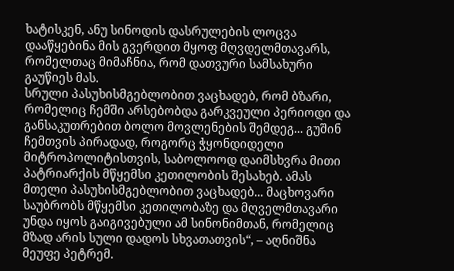ხატისკენ, ანუ სინოდის დასრულების ლოცვა დააწყებინა მის გვერდით მყოფ მღვდელმთავარს, რომელთაც მიმაჩნია, რომ დათვური სამსახური გაუწიეს მას.
სრული პასუხისმგებლობით ვაცხადებ, რომ ბზარი, რომელიც ჩემში არსებობდა გარკვეული პერიოდი და განსაკუთრებით ბოლო მოვლენების შემდეგ... გუშინ ჩემთვის პირადად, როგორც ჭყონდიდელი მიტროპოლიტისთვის, საბოლოოდ დაიმსხვრა მითი პატრიარქის მწყემსი კეთილობის შესახებ. ამას მთელი პასუხისმგებლობით ვაცხადებ... მაცხოვარი საუბრობს მწყემსი კეთილობაზე და მღველმთავარი უნდა იყოს გაიგივებული ამ სინონიმთან, რომელიც მზად არის სული დადოს სხვათათვის“, – აღნიშნა მეუფე პეტრემ.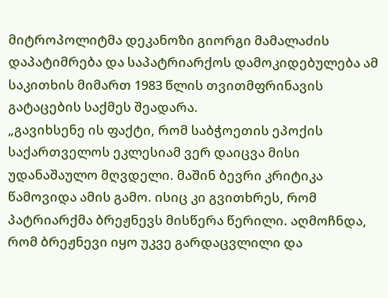მიტროპოლიტმა დეკანოზი გიორგი მამალაძის დაპატიმრება და საპატრიარქოს დამოკიდებულება ამ საკითხის მიმართ 1983 წლის თვითმფრინავის გატაცების საქმეს შეადარა.
„გავიხსენე ის ფაქტი, რომ საბჭოეთის ეპოქის საქართველოს ეკლესიამ ვერ დაიცვა მისი უდანაშაულო მღვდელი. მაშინ ბევრი კრიტიკა წამოვიდა ამის გამო. ისიც კი გვითხრეს, რომ პატრიარქმა ბრეჟნევს მისწერა წერილი. აღმოჩნდა, რომ ბრეჟნევი იყო უკვე გარდაცვლილი და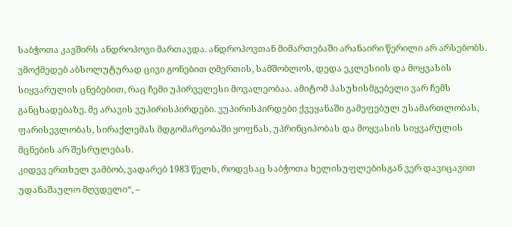საბჭოთა კავშირს ანდროპოვი მართავდა. ანდროპოვთან მიმართებაში არანაირი წერილი არ არსებობს.
ვმოქმედებ აბსოლუტურად ცივი გონებით ღმერთის, სამშობლოს, დედა ეკლესიის და მოყვასის სიყვარულის ცნებებით, რაც ჩემი უპირველესი მოვალეობაა. ამიტომ პასუხისმგებელი ვარ ჩემს განცხადებაზე. მე არავის ვუპირისპირდები. ვუპირისპირდები ქვეყანაში გამეფებულ უსამართლობას, ფარისევლობას, სირაქლემას მდგომარეობაში ყოფნას, უპრინციპობას და მოყვასის სიყვარულის მცნების არ შესრულებას.
კიდევ ერთხელ ვამბობ, ვადარებ 1983 წელს, როდესაც საბჭოთა ხელისუფლებისგან ვერ დავიცავით უდანაშაულო მღვდელი“, –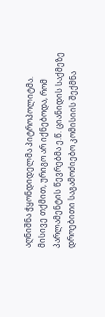აღნიშნა ჭყონდიდელმა პიტროპოლიტმა.
მისივე თქმით, ურიგო არ იქნებოდა, რომ პარლამენტის წევრებმა ე.წ. ციანიდის საქმეზე დროებითი საგამოძიებო კომისიის შექმნა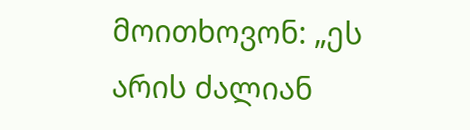მოითხოვონ: „ეს არის ძალიან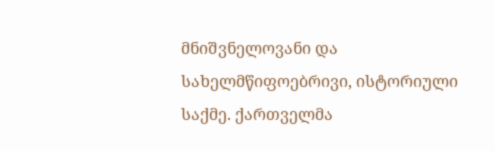მნიშვნელოვანი და სახელმწიფოებრივი, ისტორიული საქმე. ქართველმა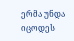ერმა უნდა იცოდეს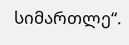სიმართლე“.